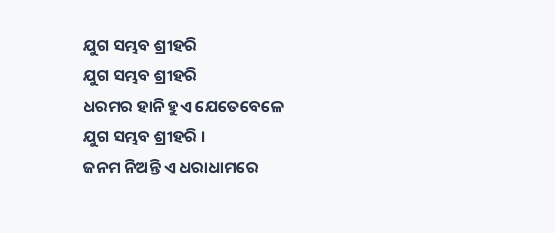ଯୁଗ ସମ୍ଭବ ଶ୍ରୀହରି
ଯୁଗ ସମ୍ଭବ ଶ୍ରୀହରି
ଧରମର ହାନି ହୁଏ ଯେତେବେଳେ
ଯୁଗ ସମ୍ଭବ ଶ୍ରୀହରି ।
ଜନମ ନିଅନ୍ତି ଏ ଧରାଧାମରେ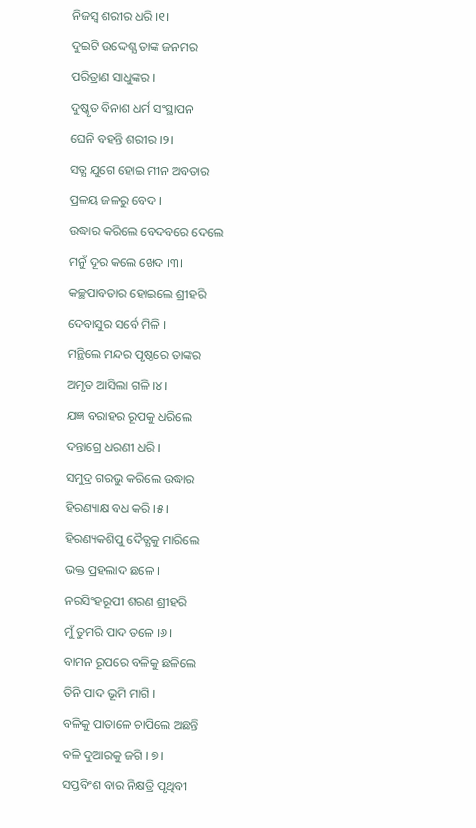ନିଜସ୍ବ ଶରୀର ଧରି ।୧।
ଦୁଇଟି ଉଦ୍ଦେଶ୍ଯ ତାଙ୍କ ଜନମର
ପରିତ୍ରାଣ ସାଧୁଙ୍କର ।
ଦୁଷ୍କୃତ ବିନାଶ ଧର୍ମ ସଂସ୍ଥାପନ
ଘେନି ବହନ୍ତି ଶରୀର ।୨।
ସତ୍ଯ ଯୁଗେ ହୋଇ ମୀନ ଅବତାର
ପ୍ରଳୟ ଜଳରୁ ବେଦ ।
ଉଦ୍ଧାର କରିଲେ ବେଦବରେ ଦେଲେ
ମନୁଁ ଦୂର କଲେ ଖେଦ ।୩।
କଚ୍ଛପାବତାର ହୋଇଲେ ଶ୍ରୀହରି
ଦେବାସୁର ସର୍ବେ ମିଳି ।
ମନ୍ଥିଲେ ମନ୍ଦର ପୃଷ୍ଠରେ ତାଙ୍କର
ଅମୃତ ଆସିଲା ଗଳି ।୪।
ଯଜ୍ଞ ବରାହର ରୂପକୁ ଧରିଲେ
ଦନ୍ତାଗ୍ରେ ଧରଣୀ ଧରି ।
ସମୁଦ୍ର ଗରଭୁ କରିଲେ ଉଦ୍ଧାର
ହିରଣ୍ୟାକ୍ଷ ବଧ କରି ।୫।
ହିରଣ୍ୟକଶିପୁ ଦୈତ୍ଯକୁ ମାରିଲେ
ଭକ୍ତ ପ୍ରହଲାଦ ଛଳେ ।
ନରସିଂହରୂପୀ ଶରଣ ଶ୍ରୀହରି
ମୁଁ ତୁମରି ପାଦ ତଳେ ।୬।
ବାମନ ରୂପରେ ବଳିକୁ ଛଳିଲେ
ତିନି ପାଦ ଭୂମି ମାଗି ।
ବଳିକୁ ପାତାଳେ ଚାପିଲେ ଅଛନ୍ତି
ବଳି ଦୁଆରକୁ ଜଗି । ୭।
ସପ୍ତବିଂଶ ବାର ନିକ୍ଷତ୍ରି ପୃଥିବୀ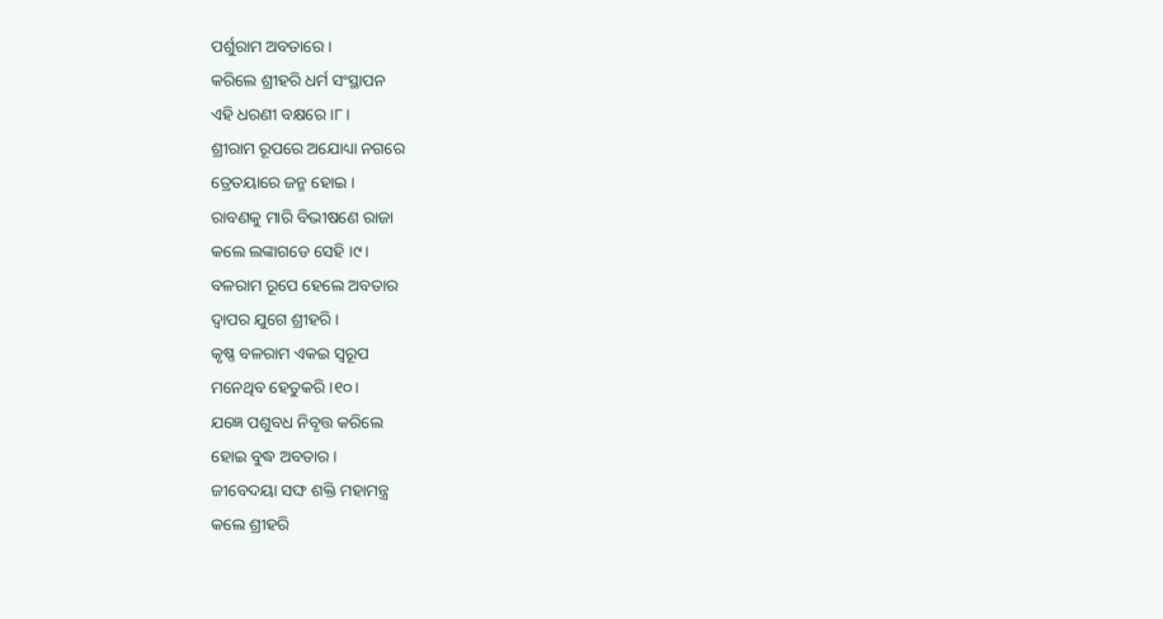ପର୍ଶୁରାମ ଅବତାରେ ।
କରିଲେ ଶ୍ରୀହରି ଧର୍ମ ସଂସ୍ଥାପନ
ଏହି ଧରଣୀ ବକ୍ଷରେ ।୮।
ଶ୍ରୀରାମ ରୂପରେ ଅଯୋଧ୍ୟା ନଗରେ
ତ୍ରେତୟାରେ ଜନ୍ମ ହୋଇ ।
ରାବଣକୁ ମାରି ବିଭୀଷଣେ ରାଜା
କଲେ ଲଙ୍କାଗଡେ ସେହି ।୯।
ବଳରାମ ରୂପେ ହେଲେ ଅବତାର
ଦ୍ଵାପର ଯୁଗେ ଶ୍ରୀହରି ।
କୃଷ୍ଣ ବଳରାମ ଏକଇ ସ୍ବରୂପ
ମନେଥିବ ହେତୁକରି ।୧୦।
ଯଜ୍ଞେ ପଶୁବଧ ନିବୃତ୍ତ କରିଲେ
ହୋଇ ବୁଦ୍ଧ ଅବତାର ।
ଜୀବେଦୟା ସଙ୍ଘ ଶକ୍ତି ମହାମନ୍ତ୍ର
କଲେ ଶ୍ରୀହରି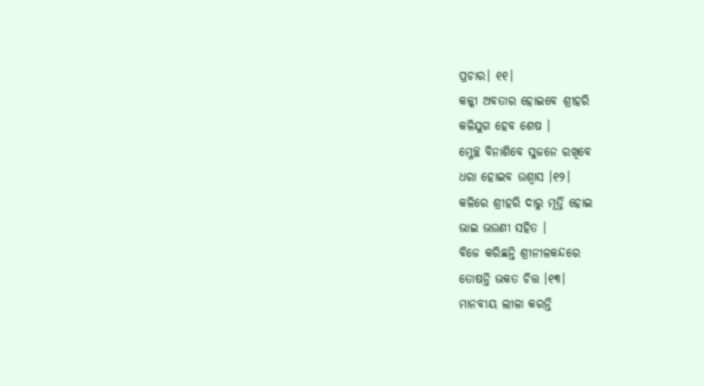ପ୍ରଚାର। ୧୧।
କଳ୍କୀ ଅବତାର ହୋଇବେ ଶ୍ରୀହରି
କଳିଯୁଗ ହେବ ଶେଷ ।
ମ୍ଳେଚ୍ଛ ବିନାଶିବେ ସୁଜନେ ରଖିବେ
ଧରା ହୋଇବ ଉଶ୍ୱାସ ।୧୨।
କଳିରେ ଶ୍ରୀହରି ଦାରୁ ମୂର୍ତ୍ତି ହୋଇ
ଭାଇ ଭଉଣୀ ସହିତ ।
ବିଜେ କରିଛନ୍ତି ଶ୍ରୀନୀଳକନ୍ଦରେ
ତୋଷନ୍ତି ଭକତ ଚିତ୍ତ ।୧୩।
ମାନବୀୟ ଲୀଳା କରନ୍ତି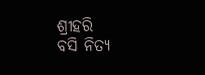ଶ୍ରୀହରି
ବସି ନିତ୍ଯ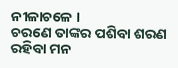ନୀଳାଚଳେ ।
ଚରଣେ ତାଙ୍କର ପଶିବା ଶରଣ
ରହିବା ମନ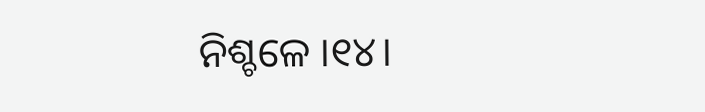ନିଶ୍ଚଳେ ।୧୪।